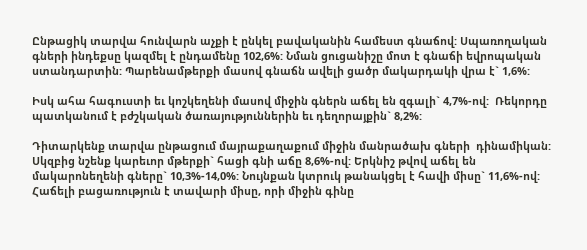Ընթացիկ տարվա հունվարն աչքի է ընկել բավականին համեստ գնաճով: Սպառողական գների ինդեքսը կազմել է ընդամենը 102,6%: Նման ցուցանիշը մոտ է գնաճի եվրոպական ստանդարտին: Պարենամթերքի մասով գնաճն ավելի ցածր մակարդակի վրա է` 1,6%:

Իսկ ահա հագուստի եւ կոշկեղենի մասով միջին գներն աճել են զգալի` 4,7%-ով:  Ռեկորդը պատկանում է բժշկական ծառայություններին եւ դեղորայքին` 8,2%:

Դիտարկենք տարվա ընթացում մայրաքաղաքում միջին մանրածախ գների  դինամիկան: Սկզբից նշենք կարեւոր մթերքի` հացի գնի աճը 8,6%-ով: Երկնիշ թվով աճել են մակարոնեղենի գները` 10,3%-14,0%: Նույնքան կտրուկ թանակցել է հավի միսը` 11,6%-ով: Հաճելի բացառություն է տավարի միսը, որի միջին գինը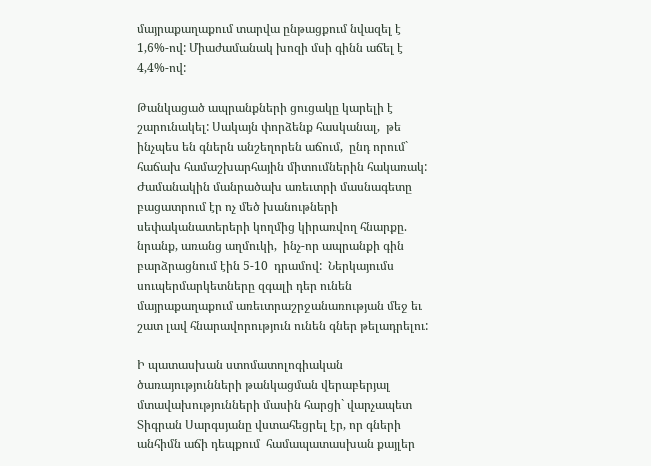մայրաքաղաքում տարվա ընթացքում նվազել է  1,6%-ով: Միաժամանակ խոզի մսի գինն աճել է 4,4%-ով:

Թանկացած ապրանքների ցուցակը կարելի է շարունակել: Սակայն փորձենք հասկանալ,  թե ինչպես են գներն անշեղորեն աճում,  ընդ որում` հաճախ համաշխարհային միտումներին հակառակ: Ժամանակին մանրածախ առեւտրի մասնագետը բացատրում էր ոչ մեծ խանութների սեփականատերերի կողմից կիրառվող հնարքը. նրանք, առանց աղմուկի,  ինչ-որ ապրանքի գին բարձրացնում էին 5-10  դրամով:  Ներկայումս սուպերմարկետները զգալի դեր ունեն մայրաքաղաքում առեւտրաշրջանառության մեջ եւ շատ լավ հնարավորություն ունեն գներ թելադրելու:

Ի պատասխան ստոմատոլոգիական ծառայությունների թանկացման վերաբերյալ մտավախությունների մասին հարցի` վարչապետ Տիգրան Սարգսյանը վստահեցրել էր, որ գների անհիմն աճի դեպքում  համապատասխան քայլեր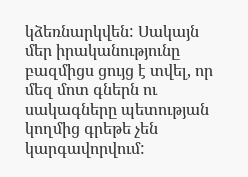կձեռնարկվեն: Սակայն  մեր իրականությունը բազմիցս ցույց է տվել, որ մեզ մոտ գներն ու սակագները պետության կողմից գրեթե չեն կարգավորվում: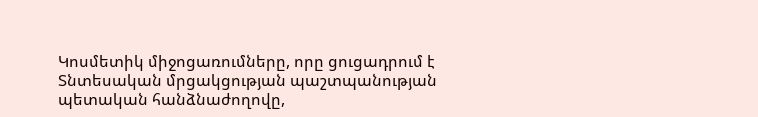Կոսմետիկ միջոցառումները, որը ցուցադրում է Տնտեսական մրցակցության պաշտպանության պետական հանձնաժողովը,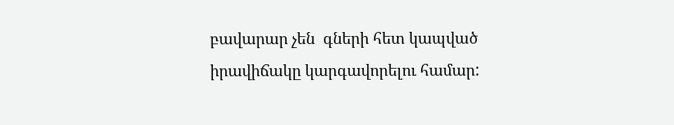բավարար չեն  գների հետ կապված իրավիճակը կարգավորելու համար: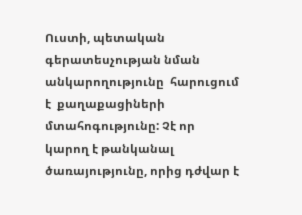Ուստի, պետական գերատեսչության նման անկարողությունը  հարուցում է  քաղաքացիների մտահոգությունը: Չէ որ կարող է թանկանալ ծառայությունը, որից դժվար է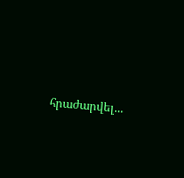հրաժարվել...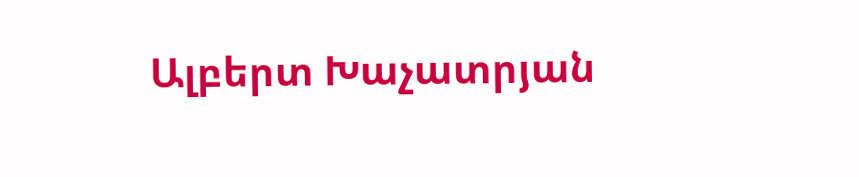Ալբերտ Խաչատրյան